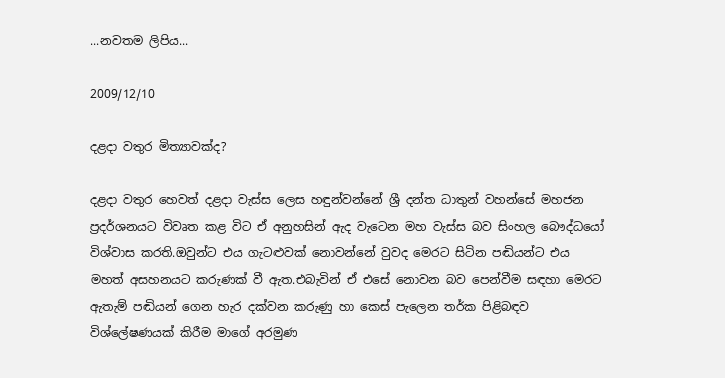...නවතම ලිපිය...

2009/12/10

දළදා වතුර මිත්‍යාවක්ද?

දළදා වතුර හෙවත් දළදා වැස්ස ලෙස හඳුන්වන්නේ ශ්‍රී දන්ත ධාතුන් වහන්සේ මහජන ප්‍රදර්ශනයට විවෘත කළ විට ඒ අනුහසින් ඇද වැටෙන මහ වැස්ස බව සිංහල බෞද්ධයෝ විශ්වාස කරති.ඔවුන්ට එය ගැටළුවක් නොවන්නේ වුවද මෙරට සිටින පඬියන්ට එය මහත් අසහනයට කරුණක් වී ඇත.එබැවින් ඒ එසේ නොවන බව පෙන්වීම සඳහා මෙරට ඇතැම් පඬියන් ගෙන හැර දක්වන කරුණු හා කෙස් පැලෙන තර්ක පිළිබඳව විශ්ලේෂණයක් කිරීම මාගේ අරමුණ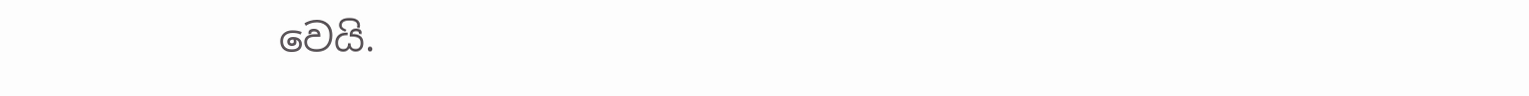වෙයි.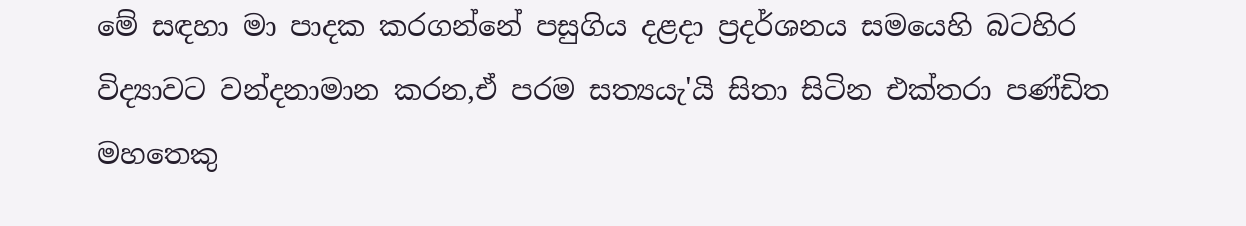මේ සඳහා මා පාදක කරගන්නේ පසුගිය දළදා ප්‍රදර්ශනය සමයෙහි බටහිර විද්‍යාවට වන්දනාමාන කරන,ඒ පරම සත්‍යයැ'යි සිතා සිටින එක්තරා පණ්ඩිත මහතෙකු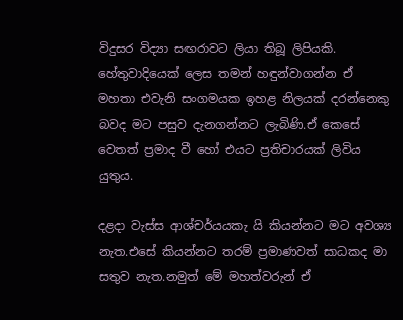විදුසර විද්‍යා සඟරාවට ලියා තිබූ ලිපියකි. හේතුවාදියෙක් ලෙස තමන් හඳුන්වාගන්න ඒ මහතා එවැනි සංගමයක ඉහළ නිලයක් දරන්නෙකු බවද මට පසුව දැනගන්නට ලැබිණි.ඒ කෙසේ වෙතත් ප්‍රමාද වී හෝ එයට ප්‍රතිචාරයක් ලිවිය යුතුය.

දළදා වැස්ස ආශ්චර්යයකැ යි කියන්නට මට අවශ්‍ය නැත.එසේ කියන්නට තරම් ප්‍රමාණවත් සාධකද මා සතුව නැත.නමුත් මේ මහත්වරුන් ඒ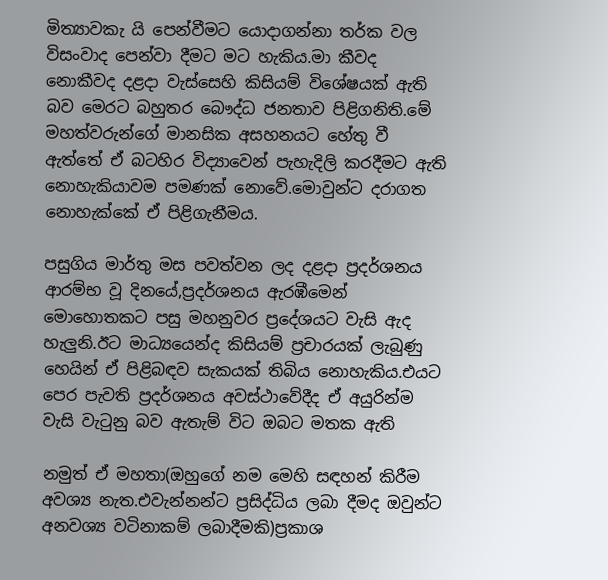මිත්‍යාවකැ යි පෙන්වීමට යොදාගන්නා තර්ක වල විසංවාද පෙන්වා දීමට මට හැකිය.මා කීවද නොකීවද දළදා වැස්සෙහි කිසියම් විශේෂයක් ඇති බව මෙරට බහුතර බෞද්ධ ජනතාව පිළිගනිති.මේ මහත්වරුන්ගේ මානසික අසහනයට හේතු වී ඇත්තේ ඒ බටහිර විද්‍යාවෙන් පැහැදිලි කරදීමට ඇති නොහැකියාවම පමණක් නොවේ.මොවුන්ට දරාගත නොහැක්කේ ඒ පිළිගැනීමය.

පසුගිය මාර්තු මස පවත්වන ලද දළදා ප්‍රදර්ශනය ආරම්භ වූ දිනයේ,ප්‍රදර්ශනය ඇරඹීමෙන් මොහොතකට පසු මහනුවර ප්‍රදේශයට වැසි ඇද හැලුනි.ඊට මාධ්‍යයෙන්ද කිසියම් ප්‍රචාරයක් ලැබුණු හෙයින් ඒ පිළිබඳව සැකයක් තිබිය නොහැකිය.එයට පෙර පැවති ප්‍රදර්ශනය අවස්ථාවේදීද ඒ අයුරින්ම වැසි වැටුනු බව ඇතැම් විට ඔබට මතක ඇති

නමුත් ඒ මහතා(ඔහුගේ නම මෙහි සඳහන් කිරීම අවශ්‍ය නැත.එවැන්නන්ට ප්‍රසිද්ධිය ලබා දීමද ඔවුන්ට අනවශ්‍ය වටිනාකම් ලබාදීමකි)ප්‍රකාශ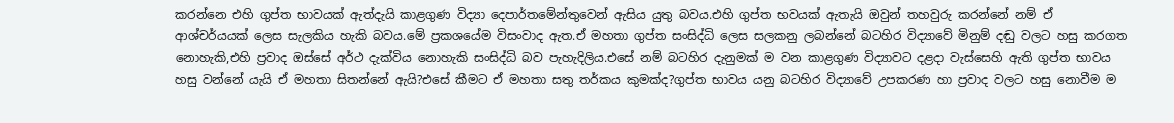කරන්නෙ එහි ගුප්ත භාවයක් ඇත්දැයි කාළගුණ විද්‍යා දෙපාර්තමේන්තුවෙන් ඇසිය යුතු බවය.එහි ගුප්ත භවයක් ඇතැයි ඔවුන් තහවුරු කරන්නේ නම් ඒ ආශ්චර්යයක් ලෙස සැලකිය හැකි බවය.මේ ප්‍රකශයේම විසංවාද ඇත.ඒ මහතා ගුප්ත සංසිද්ධි ලෙස සලකනු ලබන්නේ බටහිර විද්‍යාවේ මිනුම් දඬු වලට හසු කරගත නොහැකි,එහි ප්‍රවාද ඔස්සේ අර්ථ දැක්විය නොහැකි සංසිද්ධි බව පැහැදිලිය.එසේ නම් බටහිර දැනුමක් ම වන කාළගුණ විද්‍යාවට දළදා වැස්සෙහි ඇති ගුප්ත භාවය හසු වන්නේ යැයි ඒ මහතා සිතන්නේ ඇයි?එසේ කීමට ඒ මහතා සතු තර්කය කුමක්ද?ගුප්ත භාවය යනු බටහිර විද්‍යාවේ උපකරණ හා ප්‍රවාද වලට හසු නොවීම ම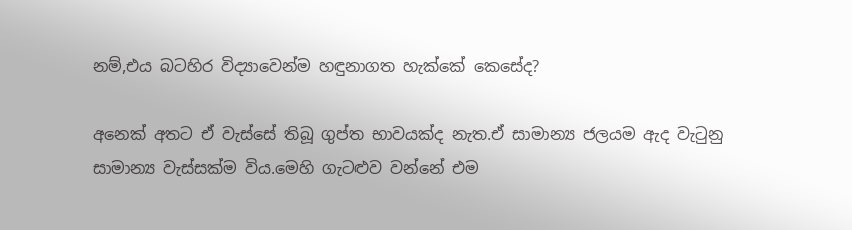නම්,එය බටහිර විද්‍යාවෙන්ම හඳුනාගත හැක්කේ කෙසේද?

අනෙක් අතට ඒ වැස්සේ තිබූ ගුප්ත භාවයක්ද නැත.ඒ සාමාන්‍ය ජලයම ඇද වැටුනු සාමාන්‍ය වැස්සක්ම විය.මෙහි ගැටළුව වන්නේ එම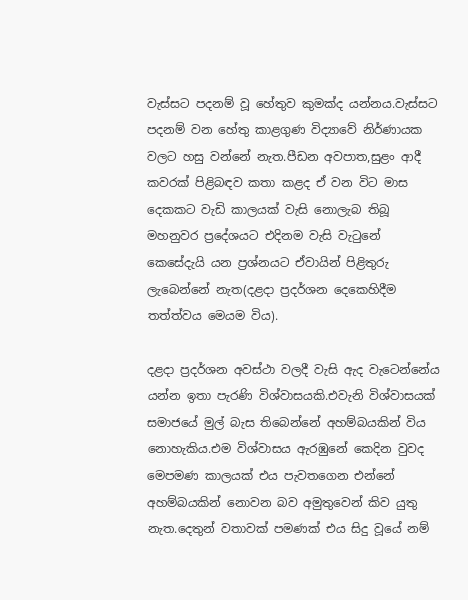වැස්සට පදනම් වූ හේතුව කුමක්ද යන්නය.වැස්සට පදනම් වන හේතු කාළගුණ විද්‍යාවේ නිර්ණායක වලට හසු වන්නේ නැත.පීඩන අවපාත,සුළං ආදී කවරක් පිළිබඳව කතා කළද ඒ වන විට මාස දෙකකට වැඩි කාලයක් වැසි නොලැබ තිබූ මහනුවර ප්‍රදේශයට එදිනම වැසි වැටුනේ කෙසේදැයි යන ප්‍රශ්නයට ඒවායින් පිළිතුරු ලැබෙන්නේ නැත(දළදා ප්‍රදර්ශන දෙකෙහිදීම තත්ත්වය මෙයම විය).

දළදා ප්‍රදර්ශන අවස්ථා වලදී වැසි ඇද වැටෙන්නේය යන්න ඉතා පැරණි විශ්වාසයකි.එවැනි විශ්වාසයක් සමාජයේ මුල් බැස තිබෙන්නේ අහම්බයකින් විය නොහැකිය.එම විශ්වාසය ඇරඹුනේ කෙදින වුවද මෙපමණ කාලයක් එය පැවතගෙන එන්නේ අහම්බයකින් නොවන බව අමුතුවෙන් කිව යුතු නැත.දෙතුන් වතාවක් පමණක් එය සිදු වූයේ නම්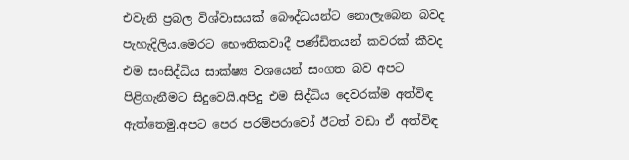එවැනි ප්‍රබල විශ්වාසයක් බෞද්ධයන්ට නොලැබෙන බවද පැහැදිලිය.මෙරට භෞතිකවාදී පණ්ඩිතයන් කවරක් කීවද එම සංසිද්ධිය සාක්ෂ්‍ය වශයෙන් සංගත බව අපට පිළිගැනීමට සිදුවෙයි.අපිදු එම සිද්ධිය දෙවරක්ම අත්විඳ ඇත්තෙමු.අපට පෙර පරම්පරාවෝ ඊටත් වඩා ඒ අත්විඳ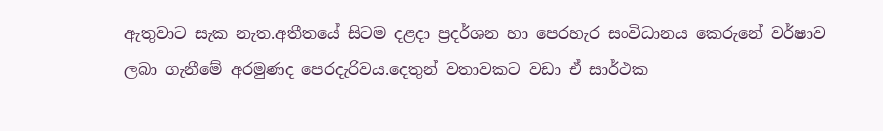ඇතුවාට සැක නැත.අතීතයේ සිටම දළදා ප්‍රදර්ශන හා පෙරහැර සංවිධානය කෙරුනේ වර්ෂාව ලබා ගැනීමේ අරමුණද පෙරදැරිවය.දෙතුන් වතාවකට වඩා ඒ සාර්ථක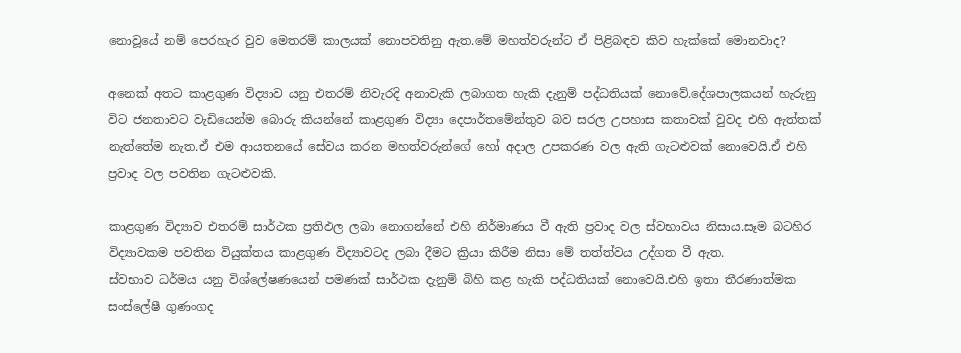නොවූයේ නම් පෙරහැර වුව මෙතරම් කාලයක් නොපවතිනු ඇත.මේ මහත්වරුන්ට ඒ පිළිබඳව කිව හැක්කේ මොනවාද?

අනෙක් අතට කාළගුණ විද්‍යාව යනු එතරම් නිවැරදි අනාවැකි ලබාගත හැකි දැනුම් පද්ධතියක් නොවේ.දේශපාලකයන් හැරුනු විට ජනතාවට වැඩියෙන්ම බොරු කියන්නේ කාළගුණ විද්‍යා දෙපාර්තමේන්තුව බව සරල උපහාස කතාවක් වුවද එහි ඇත්තක් නැත්තේම නැත.ඒ එම ආයතනයේ සේවය කරන මහත්වරුන්ගේ හෝ අදාල උපකරණ වල ඇති ගැටළුවක් නොවෙයි.ඒ එහි ප්‍රවාද වල පවතින ගැටළුවකි.

කාළගුණ විද්‍යාව එතරම් සාර්ථක ප්‍රතිඵල ලබා නොගන්නේ එහි නිර්මාණය වී ඇති ප්‍රවාද වල ස්වභාවය නිසාය.සෑම බටහිර විද්‍යාවකම පවතින වියුක්තය කාළගුණ විද්‍යාවටද ලබා දීමට ක්‍රියා කිරීම නිසා මේ තත්ත්වය උද්ගත වී ඇත.
ස්වභාව ධර්මය යනු විශ්ලේෂණයෙන් පමණක් සාර්ථක දැනුම් බිහි කළ හැකි පද්ධතියක් නොවෙයි.එහි ඉතා තීරණාත්මක සංස්ලේෂී ගුණංගද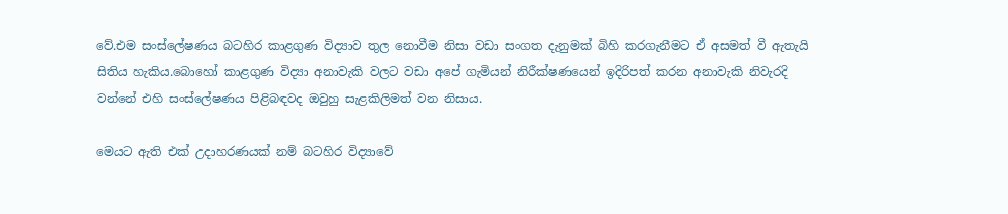වේ.එම සංස්ලේෂණය බටහිර කාළගුණ විද්‍යාව තුල නොවීම නිසා වඩා සංගත දැනුමක් බිහි කරගැනීමට ඒ අසමත් වී ඇතැයි සිතිය හැකිය.බොහෝ කාළගුණ විද්‍යා අනාවැකි වලට වඩා අපේ ගැමියන් නිරීක්ෂණයෙන් ඉදිරිපත් කරන අනාවැකි නිවැරදි වන්නේ එහි සංස්ලේෂණය පිළිබඳවද ඔවුහු සැළකිලිමත් වන නිසාය.

මෙයට ඇති එක් උදාහරණයක් නම් බටහිර විද්‍යාවේ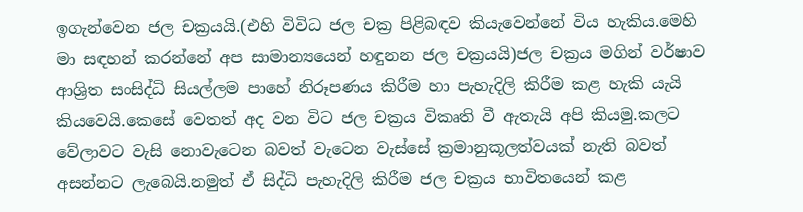ඉගැන්වෙන ජල චක්‍රයයි.(එහි විවිධ ජල චක්‍ර පිළිබඳව කියැවෙන්නේ විය හැකිය.මෙහි මා සඳහන් කරන්නේ අප සාමාන්‍යයෙන් හඳුනන ජල චක්‍රයයි)ජල චක්‍රය මගින් වර්ෂාව ආශ්‍රිත සංසිද්ධි සියල්ලම පාහේ නිරූපණය කිරීම හා පැහැදිලි කිරීම කළ හැකි යැයි කියවෙයි.කෙසේ වෙතත් අද වන විට ජල චක්‍රය විකෘති වී ඇතැයි අපි කියමු.කලට වේලාවට වැසි නොවැටෙන බවත් වැටෙන වැස්සේ ක්‍රමානුකූලත්වයක් නැති බවත් අසන්නට ලැබෙයි.නමුත් ඒ සිද්ධි පැහැදිලි කිරීම ජල චක්‍රය භාවිතයෙන් කළ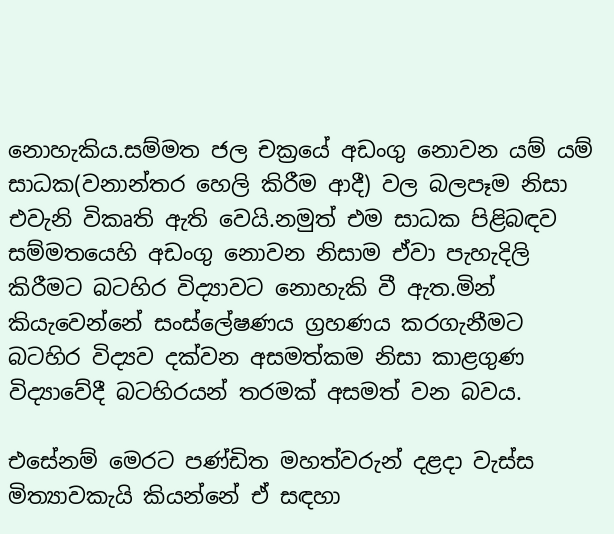නොහැකිය.සම්මත ජල චක්‍රයේ අඩංගු නොවන යම් යම් සාධක(වනාන්තර හෙලි කිරීම ආදී) වල බලපෑම නිසා එවැනි විකෘති ඇති වෙයි.නමුත් එම සාධක පිළිබඳව සම්මතයෙහි අඩංගු නොවන නිසාම ඒවා පැහැදිලි කිරීමට බටහිර විද්‍යාවට නොහැකි වී ඇත.මින් කියැවෙන්නේ සංස්ලේෂණය ග්‍රහණය කරගැනීමට බටහිර විද්‍යව දක්වන අසමත්කම නිසා කාළගුණ විද්‍යාවේදී බටහිරයන් තරමක් අසමත් වන බවය.

එසේනම් මෙරට පණ්ඩිත මහත්වරුන් දළදා වැස්ස මිත්‍යාවකැයි කියන්නේ ඒ සඳහා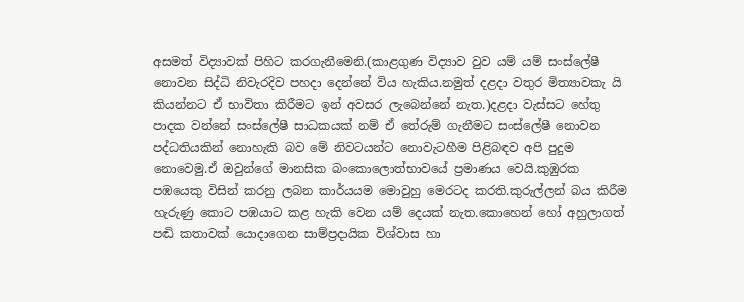අසමත් විද්‍යාවක් පිහිට කරගැනීමෙනි.(කාළගුණ විද්‍යාව වුව යම් යම් සංස්ලේෂී නොවන සිද්ධි නිවැරදිව පහදා දෙන්නේ විය හැකිය.නමුත් දළදා වතුර මිත්‍යාවකැ යි කියන්නට ඒ භාවිතා කිරීමට ඉන් අවසර ලැබෙන්නේ නැත.)දළදා වැස්සට හේතු පාදක වන්නේ සංස්ලේෂී සාධකයක් නම් ඒ තේරුම් ගැනීමට සංස්ලේෂී නොවන පද්ධතියකින් නොහැකි බව මේ නිවටයන්ට නොවැටහීම පිළිබඳව අපි පුදුම නොවෙමු.ඒ ඔවුන්ගේ මානසික බංකොලොත්භාවයේ ප්‍රමාණය වෙයි.කුඹුරක පඹයෙකු විසින් කරනු ලබන කාර්යයම මොවුහු මෙරටද කරති.කුරුල්ලන් බය කිරීම හැරුණු කොට පඹයාට කළ හැකි වෙන යම් දෙයක් නැත.කොහෙන් හෝ අහුලාගත් පඬි කතාවක් යොදාගෙන සාම්ප්‍රදායික විශ්වාස හා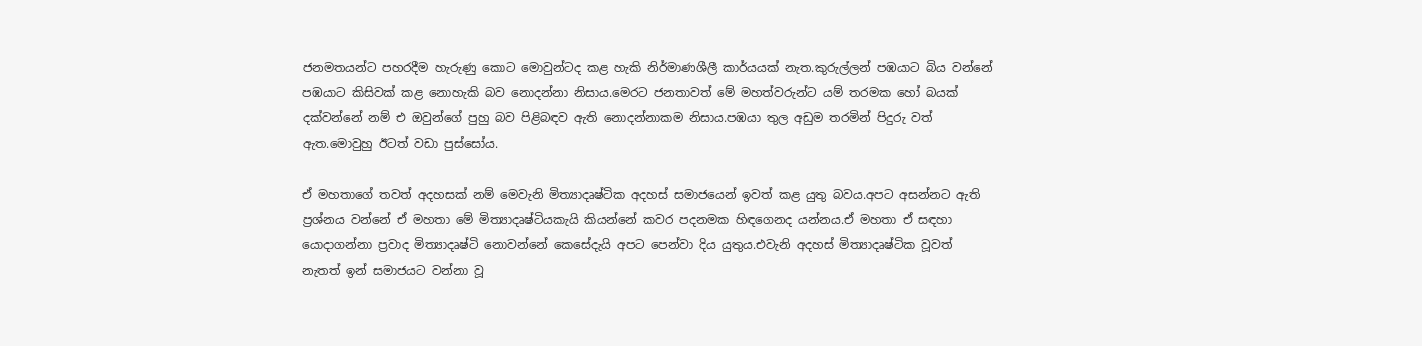ජනමතයන්ට පහරදීම හැරුණු කොට මොවුන්ටද කළ හැකි නිර්මාණශීලී කාර්යයක් නැත.කුරුල්ලන් පඹයාට බිය වන්නේ පඹයාට කිසිවක් කළ නොහැකි බව නොදන්නා නිසාය.මෙරට ජනතාවත් මේ මහත්වරුන්ට යම් තරමක හෝ බයක් දක්වන්නේ නම් එ ඔවුන්ගේ පුහු බව පිළිබඳව ඇති නොදන්නාකම නිසාය.පඹයා තුල අඩුම තරමින් පිදුරු වත් ඇත.මොවුහු ඊටත් වඩා පුස්සෝය.

ඒ මහතාගේ තවත් අදහසක් නම් මෙවැනි මිත්‍යාදෘෂ්ටික අදහස් සමාජයෙන් ඉවත් කළ යුතු බවය.අපට අසන්නට ඇති ප්‍රශ්නය වන්නේ ඒ මහතා මේ මිත්‍යාදෘෂ්ටියකැයි කියන්නේ කවර පදනමක හිඳගෙනද යන්නය.ඒ මහතා ඒ සඳහා යොදාගන්නා ප්‍රවාද මිත්‍යාදෘෂ්ටි නොවන්නේ කෙසේදැයි අපට පෙන්වා දිය යුතුය.එවැනි අදහස් මිත්‍යාදෘෂ්ටික වූවත් නැතත් ඉන් සමාජයට වන්නා වූ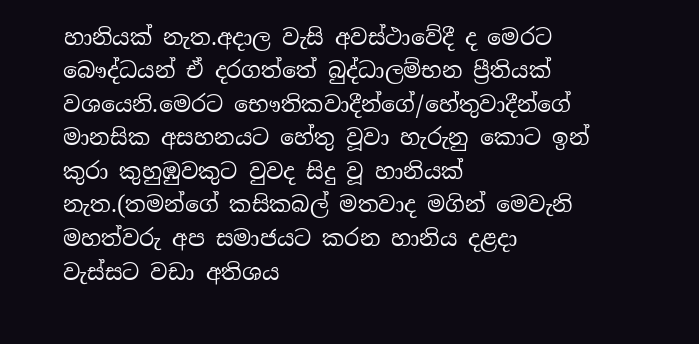හානියක් නැත.අදාල වැසි අවස්ථාවේදී ද මෙරට බෞද්ධයන් ඒ දරගත්තේ බුද්ධාලම්භන ප්‍රීතියක් වශයෙනි.මෙරට භෞතිකවාදීන්ගේ/හේතුවාදීන්ගේ මානසික අසහනයට හේතු වූවා හැරුනු කොට ඉන් කුරා කුහුඹුවකුට වුවද සිදු වූ හානියක් නැත.(තමන්ගේ කසිකබල් මතවාද මගින් මෙවැනි මහත්වරු අප සමාජයට කරන හානිය දළදා වැස්සට වඩා අතිශය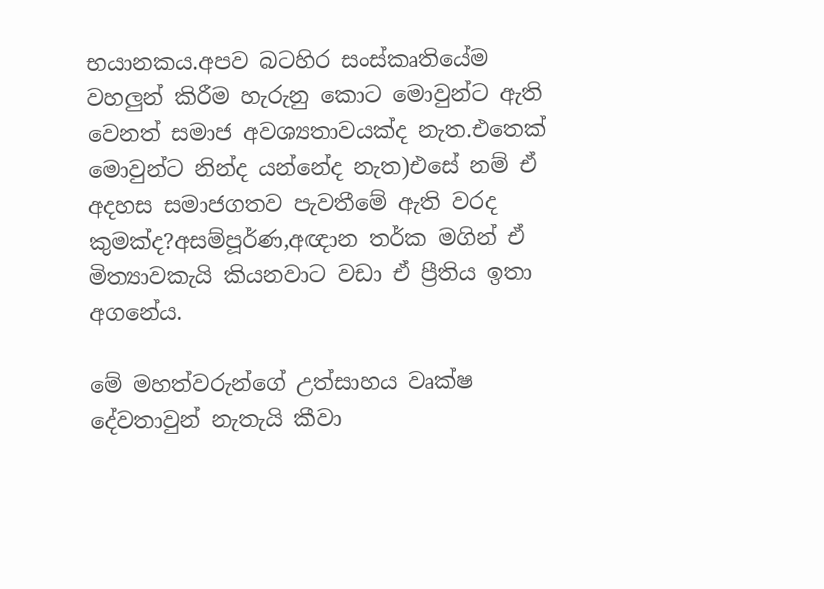භයානකය.අපව බටහිර සංස්කෘතියේම වහලුන් කිරීම හැරුනු කොට මොවුන්ට ඇති වෙනත් සමාජ අවශ්‍යතාවයක්ද නැත.එතෙක් මොවුන්ට නින්ද යන්නේද නැත)එසේ නම් ඒ අදහස සමාජගතව පැවතීමේ ඇති වරද කුමක්ද?අසම්පූර්ණ,අඥාන තර්ක මගින් ඒ මිත්‍යාවකැයි කියනවාට වඩා ඒ ප්‍රීතිය ඉතා අගනේය.

මේ මහත්වරුන්ගේ උත්සාහය වෘක්ෂ දේවතාවුන් නැතැයි කීවා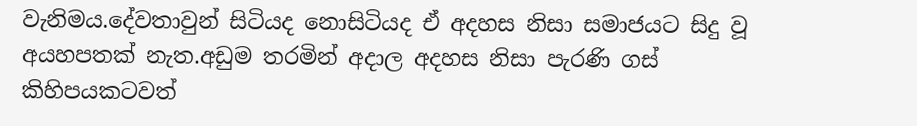වැනිමය.දේවතාවුන් සිටියද නොසිටියද ඒ අදහස නිසා සමාජයට සිදු වූ අයහපතක් නැත.අඩුම තරමින් අදාල අදහස නිසා පැරණි ගස් කිහිපයකටවත්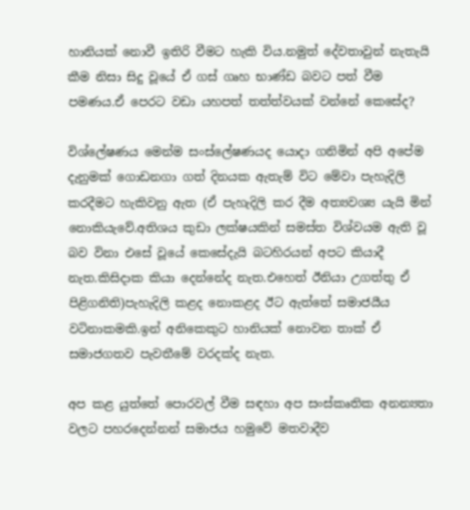හානියක් නොවී ඉතිරි වීමට හැකි විය.නමුත් දේවතාවුන් නැතැයි කීම නිසා සිදු වූයේ ඒ ගස් ගෘහ භාණ්ඩ බවට පත් වීම පමණය.ඒ පෙරට වඩා යහපත් තත්ත්වයක් වන්නේ කෙසේද?

විශ්ලේෂණය මෙන්ම සංස්ලේෂණයද යොදා ගනිමින් අපි අපේම දැනුමක් ගොඩනගා ගත් දිනයක ඇතැම් විට මේවා පැහැදිලි කරදීමට හැකිවනු ඇත (ඒ පැහැදිලි කර දීම අත්‍යවශ්‍ය යැයි මින් නොකියැවේ.අතිශය කුඩා ලක්ෂයකින් සමස්ත විශ්වයම ඇති වූ බව විනා එසේ වූයේ කෙසේදැයි බටහිරයන් අපට කියාදී නැත.කිසිදාක කියා දෙන්නේද නැත.එහෙත් ඊනියා උගත්තු ඒ පිළිගනිති)පැහැදිලි කළද නොකළද ඊට ඇත්තේ සමාජයීය වටිනාකමකි.ඉන් අනිකෙකුට හානියක් නොවන තාක් ඒ සමාජගතව පැවතීමේ වරදක්ද නැත.

අප කළ යුත්තේ පොරවල් වීම සඳහා අප සංස්කෘතික අනන්‍යතා වලට පහරදෙන්නන් සමාජය හමුවේ මතවාදීව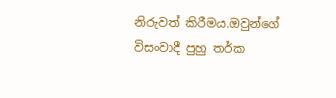නිරුවත් කිරීමය.ඔවුන්ගේ විසංවාදී පුහු තර්ක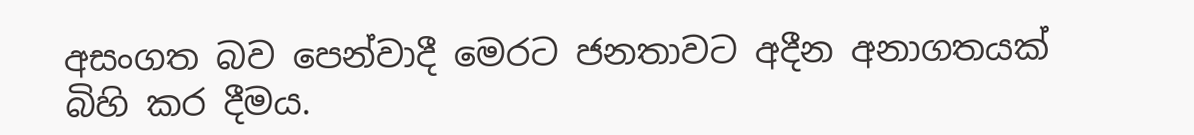අසංගත බව පෙන්වාදී මෙරට ජනතාවට අදීන අනාගතයක් බිහි කර දීමය.